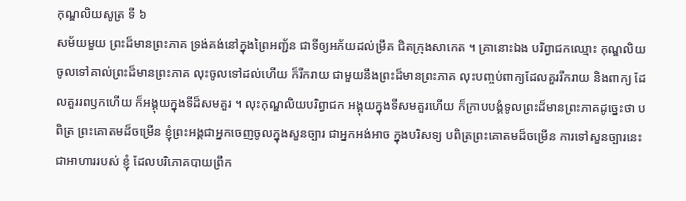កុណ្ឌលិយសូត្រ ទី ៦
សម័យមួយ ព្រះដ៏មានព្រះភាគ ទ្រង់គង់នៅក្នុងព្រៃអញ្ជ័ន ជាទីឲ្យអភ័យដល់ម្រឹគ ជិតក្រុងសាកេត ។ គ្រានោះឯង បរិព្វាជកឈ្មោះ កុណ្ឌលិយ ចូលទៅគាល់ព្រះដ៏មានព្រះភាគ លុះចូលទៅដល់ហើយ ក៏រីករាយ ជាមួយនឹងព្រះដ៏មានព្រះភាគ លុះបញ្ចប់ពាក្យដែលគួររីករាយ និងពាក្យ ដែលគួររពឫកហើយ ក៏អង្គុយក្នុងទីដ៏សមគួរ ។ លុះកុណ្ឌលិយបរិព្វាជក អង្គុយក្នុងទីសមគួរហើយ ក៏ក្រាបបង្គំទូលព្រះដ៏មានព្រះភាគដូច្នេះថា បពិត្រ ព្រះគោតមដ៏ចម្រើន ខ្ញុំព្រះអង្គជាអ្នកចេញចូលក្នុងសួនច្បារ ជាអ្នកអង់អាច ក្នុងបរិសទ្យ បពិត្រព្រះគោតមដ៏ចម្រើន ការទៅសួនច្បារនេះជាអាហាររបស់ ខ្ញុំ ដែលបរិភោគបាយព្រឹក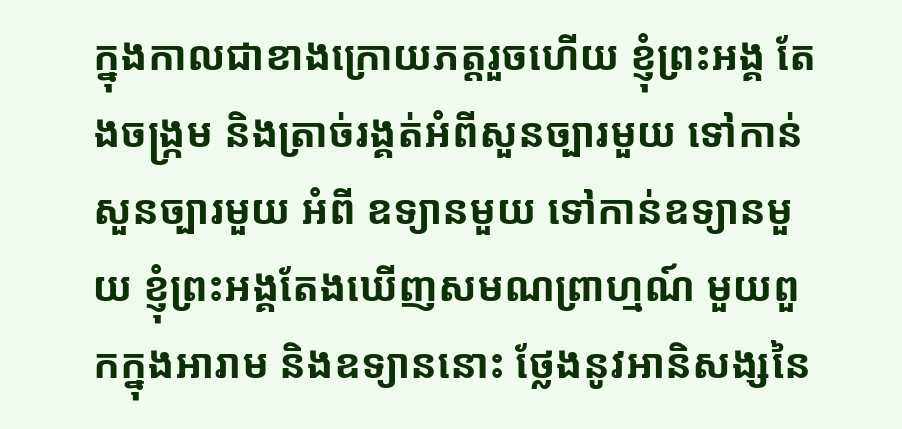ក្នុងកាលជាខាងក្រោយភត្តរួចហើយ ខ្ញុំព្រះអង្គ តែងចង្រ្កម និងត្រាច់រង្គត់អំពីសួនច្បារមួយ ទៅកាន់សួនច្បារមួយ អំពី ឧទ្យានមួយ ទៅកាន់ឧទ្យានមួយ ខ្ញុំព្រះអង្គតែងឃើញសមណព្រាហ្មណ៍ មួយពួកក្នុងអារាម និងឧទ្យាននោះ ថ្លែងនូវអានិសង្សនៃ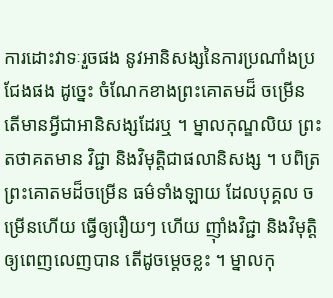ការដោះវាទៈរួចផង នូវអានិសង្សនៃការប្រណាំងប្រជែងផង ដូច្នេះ ចំណែកខាងព្រះគោតមដ៏ ចម្រើន តើមានអ្វីជាអានិសង្សដែរឬ ។ ម្នាលកុណ្ឌលិយ ព្រះតថាគតមាន វិជ្ជា និងវិមុត្តិជាផលានិសង្ស ។ បពិត្រព្រះគោតមដ៏ចម្រើន ធម៌ទាំងឡាយ ដែលបុគ្គល ចម្រើនហើយ ធ្វើឲ្យរឿយៗ ហើយ ញ៉ាំងវិជ្ជា និងវិមុត្តិឲ្យពេញលេញបាន តើដូចម្តេចខ្លះ ។ ម្នាលកុ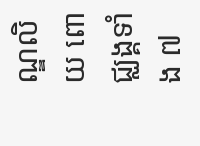ណ្ឌលិយ ពោជ្ឈង្គទាំង ៧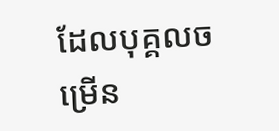ដែលបុគ្គលចម្រើន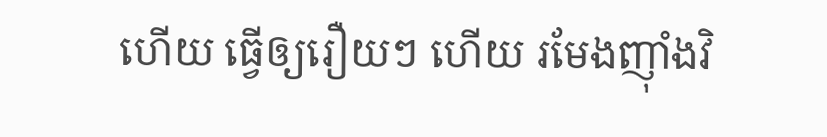ហើយ ធ្វើឲ្យរឿយៗ ហើយ រមែងញ៉ាំងវិ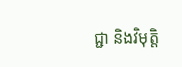ជ្ជា និងវិមុត្តិ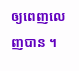ឲ្យពេញលេញបាន ។